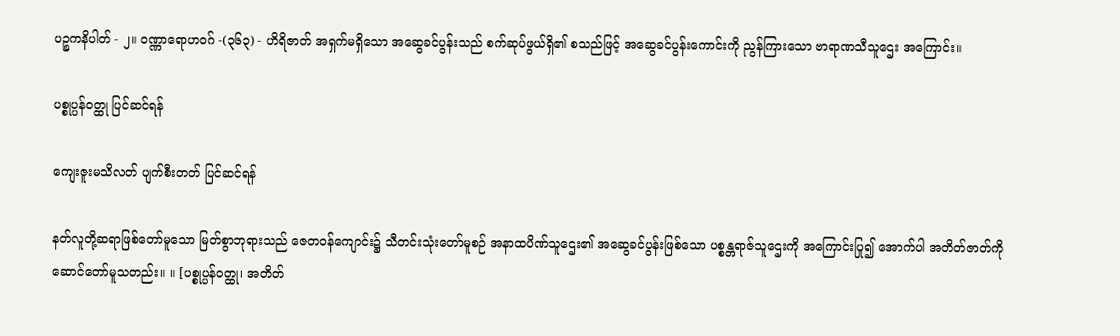ပဉ္စကနိပါတ် - ၂။ ဝဏ္ဏာရောဟဝဂ် -(၃၆၃) - ဟိရိဇာတ် အရှက်မရှိသော အဆွေခင်ပွန်းသည် စက်ဆုပ်ဖွယ်ရှိ၏ စသည်ဖြင့် အဆွေခင်ပွန်းကောင်းကို ညွန်ကြားသော ဗာရာဏသီသူဌေး အကြောင်း။

ပစ္စုပ္ပန်ဝတ္ထု ပြင်ဆင်ရန်

ကျေးဇူးမသိလတ် ပျက်စီးတတ် ပြင်ဆင်ရန်

နတ်လူတို့ဆရာဖြစ်တော်မူသော မြတ်စွာဘုရားသည် ဇေတဝန်ကျောင်း၌ သီတင်းသုံးတော်မူစဉ် အနာထပိဏ်သူဌေး၏ အဆွေခင်ပွန်းဖြစ်သော ပစ္စန္တရာဇ်သူဌေးကို အကြောင်းပြု၍ အောက်ပါ အတိတ်ဇာတ်ကို ဆောင်တော်မူသတည်း။ ။ [ပစ္စုပ္ပန်ဝတ္ထု၊ အတိတ်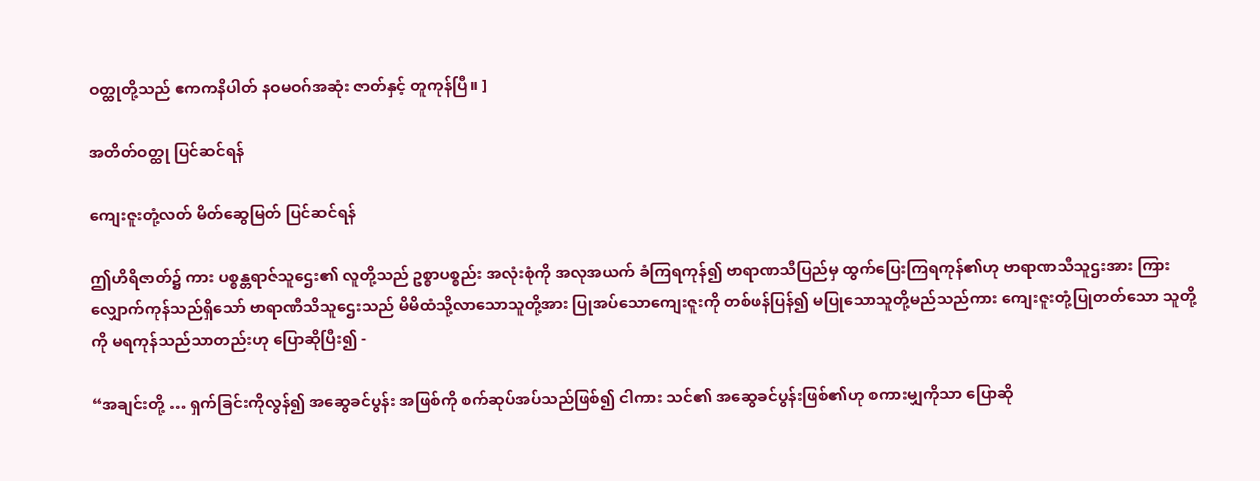ဝတ္ထုတို့သည် ဧကကနိပါတ် နဝမဝဂ်အဆုံး ဇာတ်နှင့် တူကုန်ပြီ။ ]

အတိတ်ဝတ္ထု ပြင်ဆင်ရန်

ကျေးဇူးတုံ့လတ် မိတ်ဆွေမြတ် ပြင်ဆင်ရန်

ဤဟိရိဇာတ်၌ ကား ပစ္စန္တရာဇ်သူဌေး၏ လူတို့သည် ဥစ္စာပစ္စည်း အလုံးစုံကို အလုအယက် ခံကြရကုန်၍ ဗာရာဏသီပြည်မှ ထွက်ပြေးကြရကုန်၏ဟု ဗာရာဏသီသူဌးအား ကြားလျှောက်ကုန်သည်ရှိသော် ဗာရာဏီသိသူဌေးသည် မိမိထံသို့လာသောသူတို့အား ပြုအပ်သောကျေးဇူးကို တစ်ဖန်ပြန်၍ မပြုသောသူတို့မည်သည်ကား ကျေးဇူးတုံ့ပြုတတ်သော သူတို့ကို မရကုန်သည်သာတည်းဟု ပြောဆိုပြီး၍ -

“အချင်းတို့ … ရှက်ခြင်းကိုလွန်၍ အဆွေခင်ပွန်း အဖြစ်ကို စက်ဆုပ်အပ်သည်ဖြစ်၍ ငါကား သင်၏ အဆွေခင်ပွန်းဖြစ်၏ဟု စကားမျှကိုသာ ပြောဆို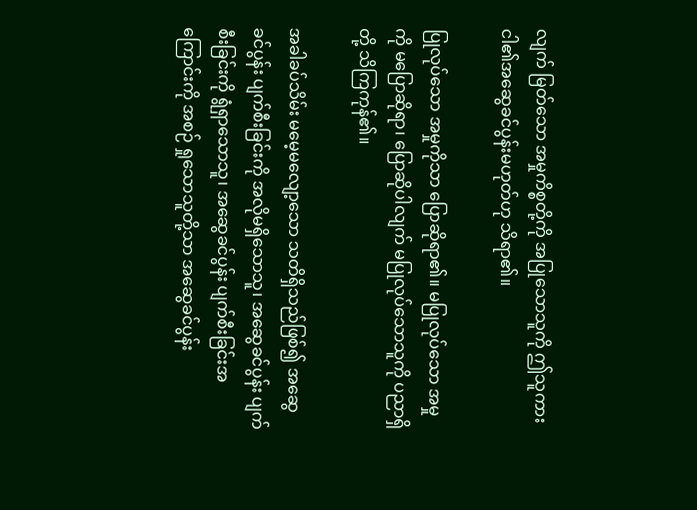လျက် မြတ်သော အမှုကိစ္စတို့ကို အပြုသောသူကို ဤသူကား ငါ၏အဆွေခင်ပွန်းမဟုတ်ဟု သိရာ၏။

ပြုလုပ်သော အမှုကိုသာ ပြောဆိုရာ၏။ မပြုလုပ်သော အမှုကို မပြောဆိုရာ၊ ပြောဆိုပါလျက် မပြုလုပ်သောသူကို ပညာရှိတို့ သိကြကုန်၏။

အခါခပ်သိမ်း မမေ့မလျော့သော သတိရှိသည်ဖြစ်၍ အဆွေခင်ပွန်း ပျက်စီးခြင်းကို အလိုမရှိသောသူ၊ အဆွေခင်ပွန်း ပျက်စီးခြင်းကို ရွံရှာသောသူ၊ အဆွေခင်ပွန်း ပျက်စီးခြင်းအကြောင်းကို အစဉ် ရှုသောသူတို့သာ အဆွေခင်ပွန်း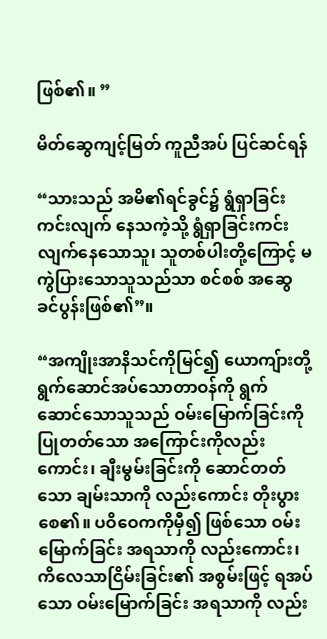ဖြစ်၏။ ”

မိတ်ဆွေကျင့်မြတ် ကူညီအပ် ပြင်ဆင်ရန်

“သားသည် အမိ၏ရင်ခွင်၌ ရွံရှာခြင်းကင်းလျက် နေသကဲ့သို့ ရွံရှာခြင်းကင်းလျက်နေသောသူ၊ သူတစ်ပါးတို့ကြောင့် မကွဲပြားသောသူသည်သာ စင်စစ် အဆွေခင်ပွန်းဖြစ်၏”။

“အကျိုးအာနိသင်ကိုမြင်၍ ယောကျ်ားတို့ ရွက်ဆောင်အပ်သောတာဝန်ကို ရွက်ဆောင်သောသူသည် ဝမ်းမြောက်ခြင်းကို ပြုတတ်သော အကြောင်းကိုလည်းကောင်း၊ ချီးမွမ်းခြင်းကို ဆောင်တတ်သော ချမ်းသာကို လည်းကောင်း တိုးပွားစေ၏။ ပဝိဝေကကိုမှီ၍ ဖြစ်သော ဝမ်းမြောက်ခြင်း အရသာကို လည်းကောင်း၊ ကိလေသာငြိမ်းခြင်း၏ အစွမ်းဖြင့် ရအပ်သော ဝမ်းမြောက်ခြင်း အရသာကို လည်း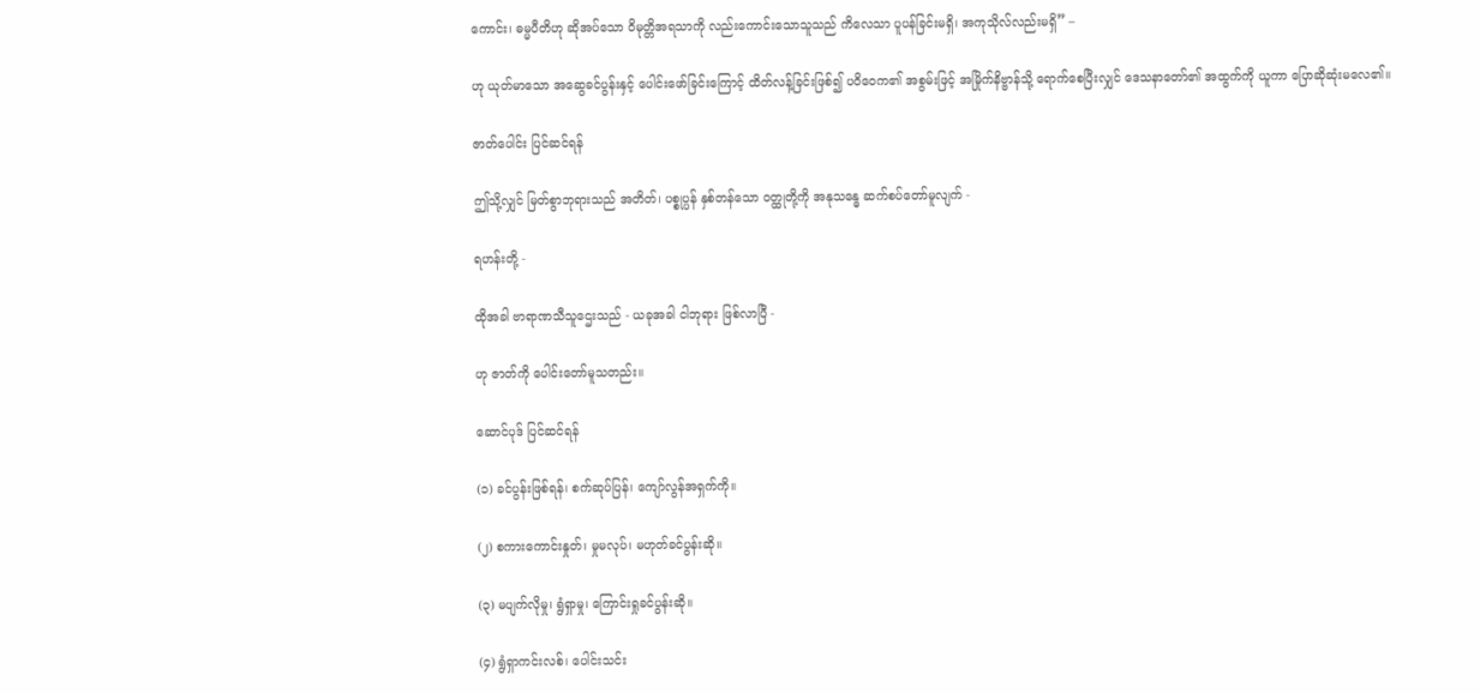ကောင်း၊ ဓမ္မပီတိဟု ဆိုအပ်သော ဝိမုတ္တိအရသာကို လည်းကောင်းသောသူသည် ကိလေသာ ပူပန်ခြင်းမရှိ၊ အကုသိုလ်လည်းမရှိ” –

ဟု ယုတ်မာသော အဆွေခင်ပွန်းနှင့် ပေါင်းဖော်ခြင်းကြောင့် ထိတ်လန့်ခြင်းဖြစ်၍ ပဝိဝေက၏ အစွမ်းဖြင့် အမြိုက်နိဗ္ဗာန်သို့ ရောက်စေပြီးလျှင် ဒေသနာတော်၏ အထွက်ကို ယူကာ ပြောဆိုဆုံးမလေ၏။

ဇာတ်ပေါင်း ပြင်ဆင်ရန်

ဤသို့လျှင် မြတ်စွာဘုရားသည် အတိတ်၊ ပစ္စုပ္ပန် နှစ်တန်သော ဝတ္ထုတို့ကို အနုသန္ဓေ ဆက်စပ်တော်မူလျက် -

ရဟန်းတို့ -

ထိုအခါ ဗာရာဏသီသူဌေးသည် - ယခုအခါ ငါဘုရား ဖြစ်လာပြီ -

ဟု ဇာတ်ကို ပေါင်းတော်မူသတည်း။

ဆောင်ပုဒ် ပြင်ဆင်ရန်

(၁) ခင်ပွန်းဖြစ်ရန်၊ စက်ဆုပ်ပြန်၊ ကျော်လွန်အရှက်ကို။

(၂) စကားကောင်းနှုတ်၊ မှုမလုပ်၊ မဟုတ်ခင်ပွန်းဆို။

(၃) မပျက်လိုမှု၊ ရွံရှာမှု၊ ကြောင်းရှုခင်ပွန်းဆို။

(၄) ရွံရှာကင်းလစ်၊ ပေါင်းသင်း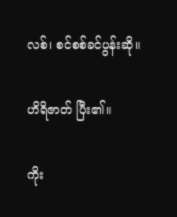လစ်၊ စင်စစ်ခင်ပွန်းဆို။

ဟိရိဇာတ် ပြီး၏။

ကိုး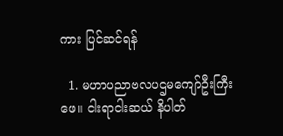ကား ပြင်ဆင်ရန်

  1. မဟာပညာဗလပဌမကျော်ဦးကြီးဖေ။ ငါးရာငါးဆယ် နိပါတ်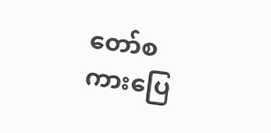တော်စကားပြေ